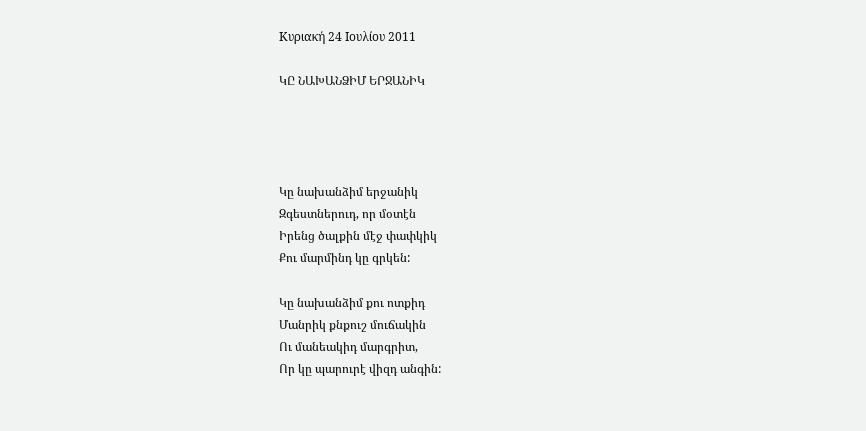Κυριακή 24 Ιουλίου 2011

ԿԸ ՆԱԽԱՆՁԻՄ ԵՐՋԱՆԻԿ




Կը նախանձիմ երջանիկ
Զգեստներուդ, որ մօտէն
Իրենց ծալքին մէջ փափկիկ
Քու մարմինդ կը գրկեն:

Կը նախանձիմ քու ոտքիդ
Մանրիկ քնքուշ մուճակին
Ու մանեակիդ մարգրիտ,
Որ կը պարուրէ վիզդ անգին: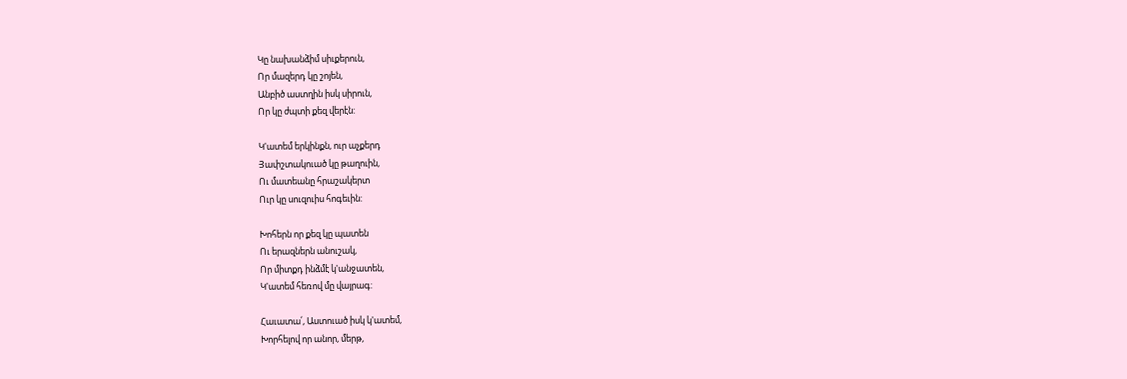Կը նախանձիմ սիւքերուն,
Որ մազերդ կը շոյեն,
Անբիծ աստղին իսկ սիրուն,
Որ կը ժպտի քեզ վերէն:

Կ'ատեմ երկինքն, ուր աչքերդ
Յափշտակուած կը թաղուին,
Ու մատեանը հրաշակերտ
Ուր կը սուզուիս հոգեւին:

Խոհերն որ քեզ կը պատեն
Ու երազներն անուշակ,
Որ միտքդ ինձմէ կ'անջատեն,
Կ'ատեմ հեռով մը վայրագ:

Հաւատա՛, Աստուած իսկ կ'ատեմ,
Խորհելով որ անոր, մերթ,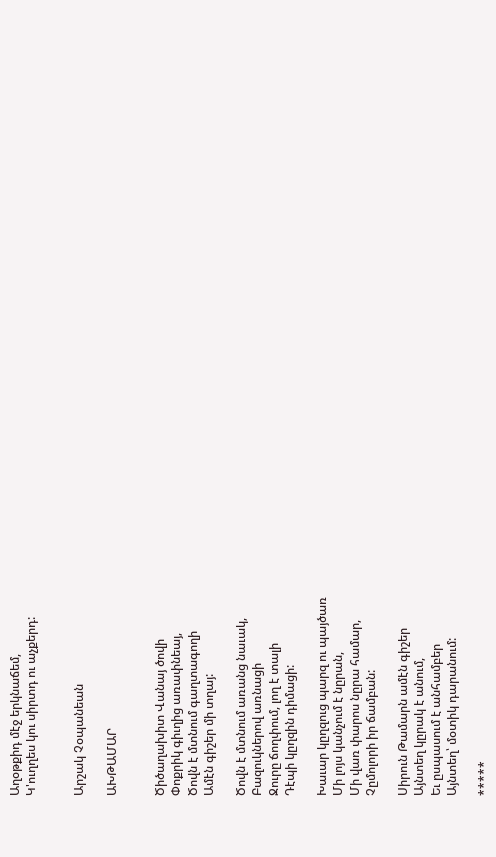Աղօթքիդ մէջ երկնաճեմ,
Կ'ուղղես կու սիրտդ ու աչքերդ:


Արշակ Չօպանեան

ԱԽԹԱՄԱՐ


Ծիծաղախիտ Վանայ ծովի
Փոքրիկ գիւղից առափնեայ,
Ծովն է մտնում գաղտագողի
Ամէն գիշեր մի տղայ:

Ծովն է մտնում առանց նաւակ,
Բազուկներով առնացի
Ջուրը ճողփում, լող է տալի
Դէպի կըղզին դիմացի:

Խաւար կըղզուց պարզ ու պայծառ
Մի լոյս կանչում է նըրան,
Մի վառ փարոս նըրա համար,
Չըմոլորի իր ճամբան:

Սիրուն Թամարն ամէն գիշեր
Այնտեղ կըրակ է անում,
Եւ ըսպասում է անհամբեր
Այնտեղ՝ մօտիկ դարանում:

*****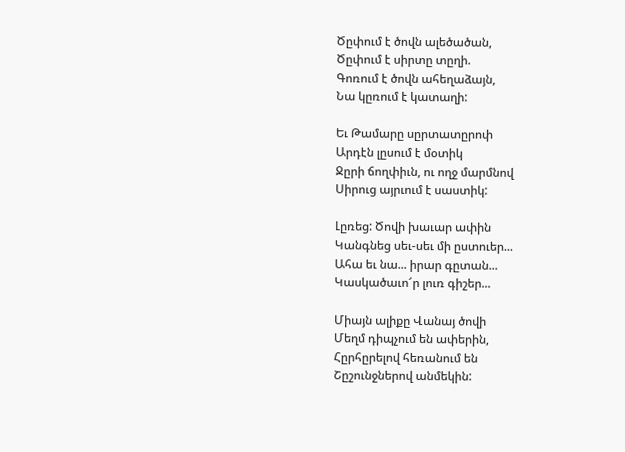Ծըփում է ծովն ալեծածան,
Ծըփում է սիրտը տըղի.
Գոռում է ծովն ահեղաձայն,
Նա կըռում է կատաղի:

Եւ Թամարը սըրտատըրոփ
Արդէն լըսում է մօտիկ
Ջըրի ճողփիւն, ու ողջ մարմնով
Սիրուց այրւում է սաստիկ:

Լըռեց: Ծովի խաւար ափին
Կանգնեց սեւ-սեւ մի ըստուեր...
Ահա եւ նա... իրար գըտան...
Կասկածաւո՜ր լուռ գիշեր...

Միայն ալիքը Վանայ ծովի
Մեղմ դիպչում են ափերին,
Հըրհըրելով հեռանում են
Շըշունջներով անմեկին: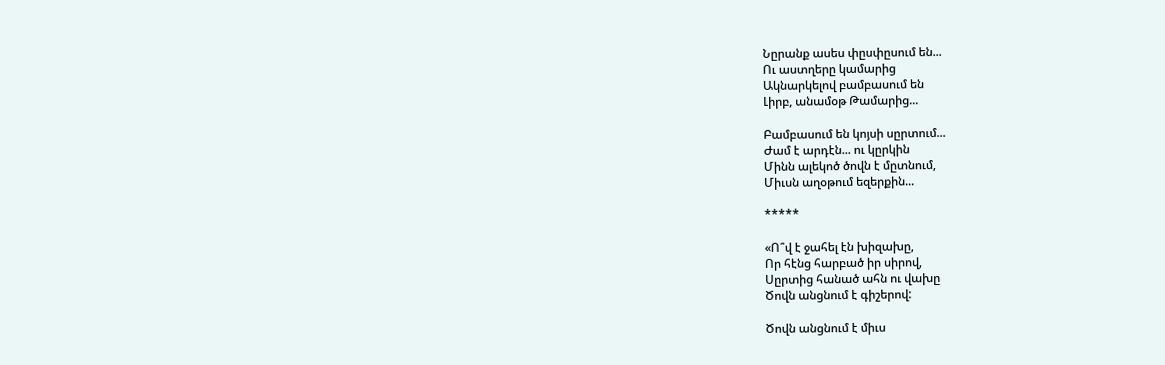Նըրանք ասես փըսփըսում են...
Ու աստղերը կամարից
Ակնարկելով բամբասում են
Լիրբ, անամօթ Թամարից...

Բամբասում են կոյսի սըրտում...
Ժամ է արդէն... ու կըրկին
Մինն ալեկոծ ծովն է մըտնում,
Միւսն աղօթում եզերքին...

*****

«Ո՞վ է ջահել էն խիզախը,
Որ հէնց հարբած իր սիրով,
Սըրտից հանած ահն ու վախը
Ծովն անցնում է գիշերով:

Ծովն անցնում է միւս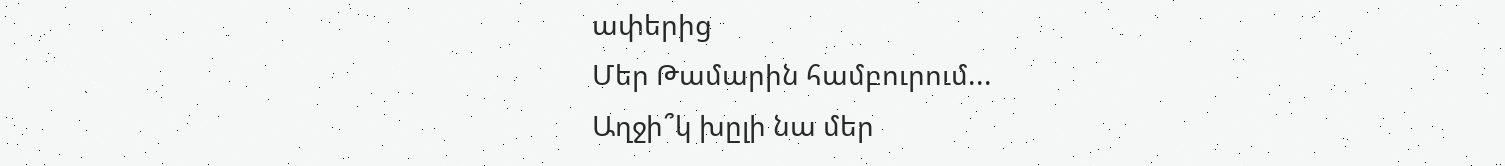ափերից
Մեր Թամարին համբուրում...
Աղջի՞կ խըլի նա մեր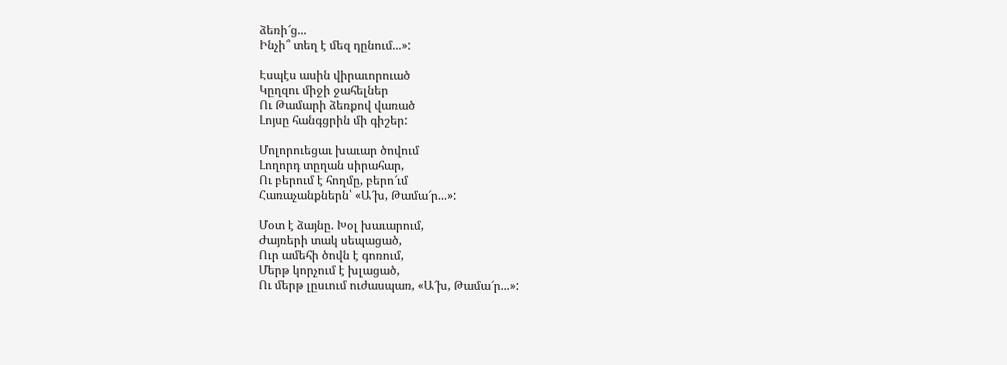ձեռի՜ց...
Ինչի՞ տեղ է մեզ դընում...»:

Էսպէս ասին վիրաւորուած
Կըղզու միջի ջահելներ
Ու Թամարի ձեռքով վառած
Լոյսը հանգցրին մի գիշեր:

Մոլորուեցաւ խաւար ծովում
Լողորդ տըղան սիրահար,
Ու բերում է հողմը, բերո՜ւմ
Հառաչանքներն՝ «Ա՜խ, Թամա՜ր...»:

Մօտ է ձայնը. Խօլ խաւարում,
Ժայռերի տակ սեպացած,
Ուր ամեհի ծովն է գոռում,
Մերթ կորչում է խլացած,
Ու մերթ լըսւում ուժասպառ, «Ա՜խ, Թամա՜ր...»: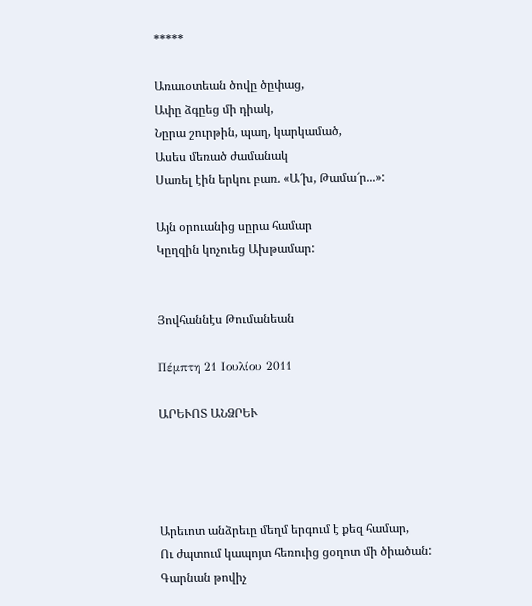*****

Առաւօտեան ծովը ծըփաց,
Ափը ձգըեց մի դիակ,
Նըրա շուրթին, պաղ, կարկամած,
Ասես մեռած ժամանակ
Սառել էին երկու բառ. «Ա՜խ, Թամա՜ր...»:

Այն օրուանից սըրա համար
Կըղզին կոչուեց Ախթամար:


Յովհաննէս Թումանեան

Πέμπτη 21 Ιουλίου 2011

ԱՐԵՒՈՏ ԱՆՁՐԵՒ




Արեւոտ անձրեւը մեղմ երգում է քեզ համար,
Ու ժպտում կապոյտ հեռուից ցօղոտ մի ծիածան:
Գարնան թովիչ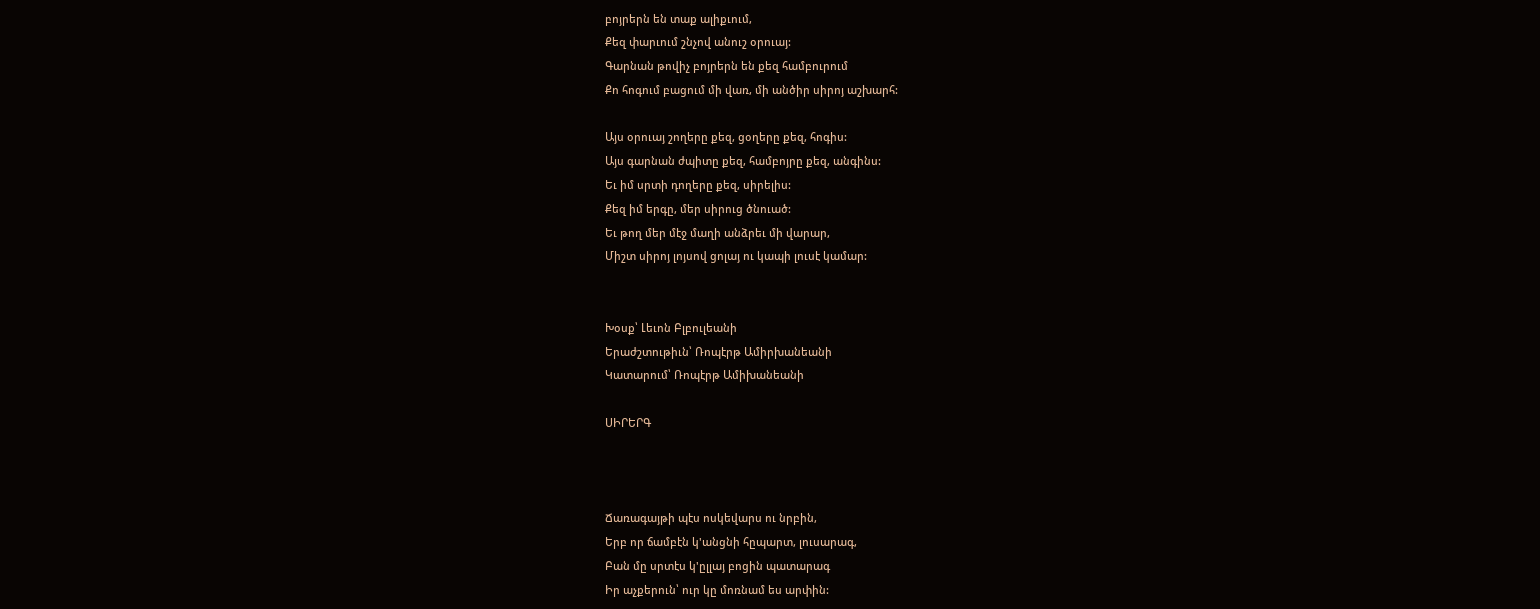բոյրերն են տաք ալիքւում,
Քեզ փարւում շնչով անուշ օրուայ:
Գարնան թովիչ բոյրերն են քեզ համբուրում
Քո հոգում բացում մի վառ, մի անծիր սիրոյ աշխարհ:

Այս օրուայ շողերը քեզ, ցօղերը քեզ, հոգիս:
Այս գարնան ժպիտը քեզ, համբոյրը քեզ, անգինս:
Եւ իմ սրտի դողերը քեզ, սիրելիս:
Քեզ իմ երգը, մեր սիրուց ծնուած:
Եւ թող մեր մէջ մաղի անձրեւ մի վարար,
Միշտ սիրոյ լոյսով ցոլայ ու կապի լուսէ կամար:


Խօսք՝ Լեւոն Բլբուլեանի
Երաժշտութիւն՝ Ռոպէրթ Ամիրխանեանի
Կատարում՝ Ռոպէրթ Ամիխանեանի

ՍԻՐԵՐԳ



Ճառագայթի պէս ոսկեվարս ու նրբին,
Երբ որ ճամբէն կ'անցնի հըպարտ, լուսարագ,
Բան մը սրտէս կ'ըլլայ բոցին պատարագ
Իր աչքերուն՝ ուր կը մոռնամ ես արփին: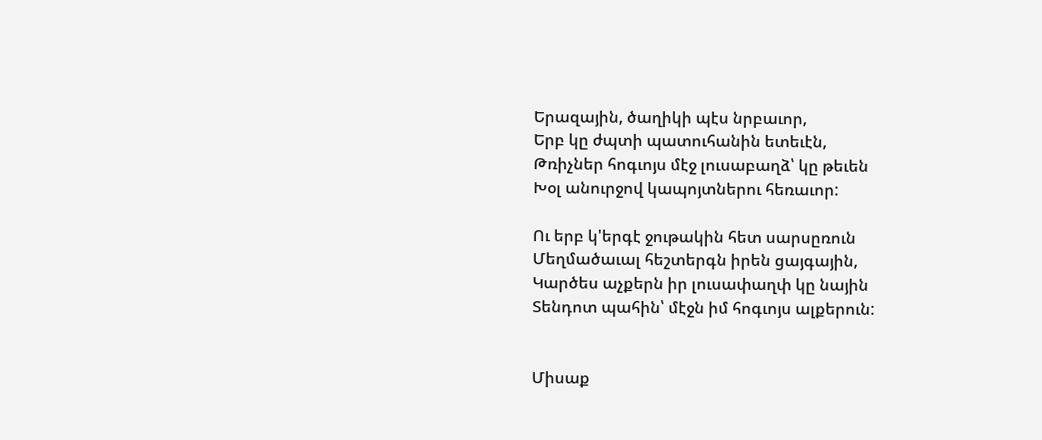Երազային, ծաղիկի պէս նրբաւոր,
Երբ կը ժպտի պատուհանին ետեւէն,
Թռիչներ հոգւոյս մէջ լուսաբաղձ՝ կը թեւեն
Խօլ անուրջով կապոյտներու հեռաւոր:

Ու երբ կ'երգէ ջութակին հետ սարսըռուն
Մեղմածաւալ հեշտերգն իրեն ցայգային,
Կարծես աչքերն իր լուսափաղփ կը նային
Տենդոտ պահին՝ մէջն իմ հոգւոյս ալքերուն:


Միսաք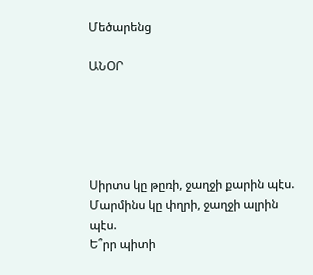Մեծարենց

ԱՆՕՐ





Սիրտս կը թըռի, ջաղջի քարին պէս.
Մարմինս կը փղրի, ջաղջի ալրին պէս.
Ե՞րր պիտի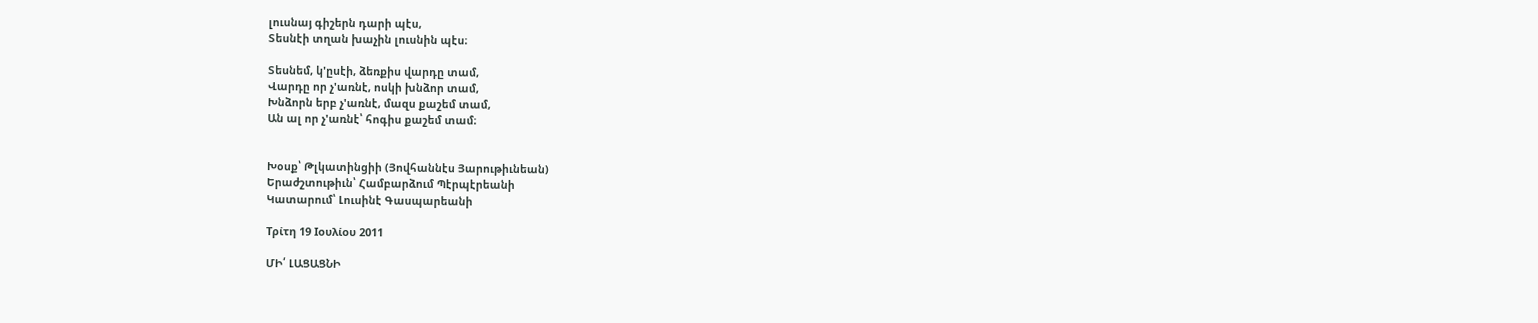լուսնայ գիշերն դարի պէս,
Տեսնէի տղան խաչին լուսնին պէս։

Տեսնեմ, կ'ըսէի, ձեռքիս վարդը տամ,
Վարդը որ չ'առնէ, ոսկի խնձոր տամ,
Խնձորն երբ չ'առնէ, մազս քաշեմ տամ,
Ան ալ որ չ'առնէ՝ հոգիս քաշեմ տամ։


Խօսք՝ Թլկատինցիի (Յովհաննէս Յարութիւնեան)
Երաժշտութիւն՝ Համբարձում Պէրպէրեանի
Կատարում՝ Լուսինէ Գասպարեանի

Τρίτη 19 Ιουλίου 2011

ՄԻ՛ ԼԱՑԱՑՆԻ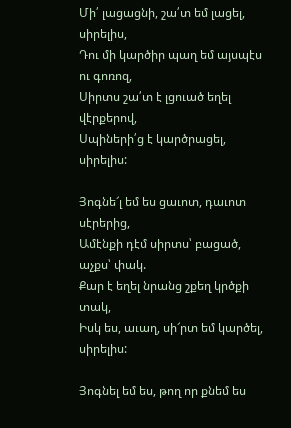Մի՛ լացացնի, շա՛տ եմ լացել, սիրելիս,
Դու մի կարծիր պաղ եմ այսպէս ու գոռոզ,
Սիրտս շա՛տ է լցուած եղել վէրքերով,
Սպիների՛ց է կարծրացել, սիրելիս:

Յոգնե՜լ եմ ես ցաւոտ, դաւոտ սէրերից,
Ամէնքի դէմ սիրտս՝ բացած, աչքս՝ փակ.
Քար է եղել նրանց շքեղ կրծքի տակ,
Իսկ ես, աւաղ, սի՜րտ եմ կարծել, սիրելիս:

Յոգնել եմ ես, թող որ քնեմ ես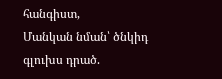հանգիստ,
Մանկան նման՝ ծնկիդ գլուխս դրած.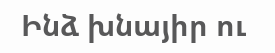Ինձ խնայիր ու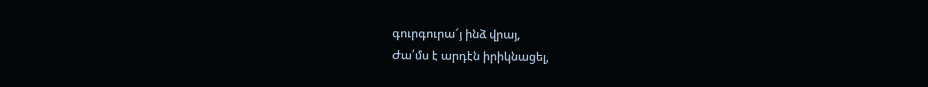գուրգուրա՜յ ինձ վրայ,
Ժա՛մս է արդէն իրիկնացել,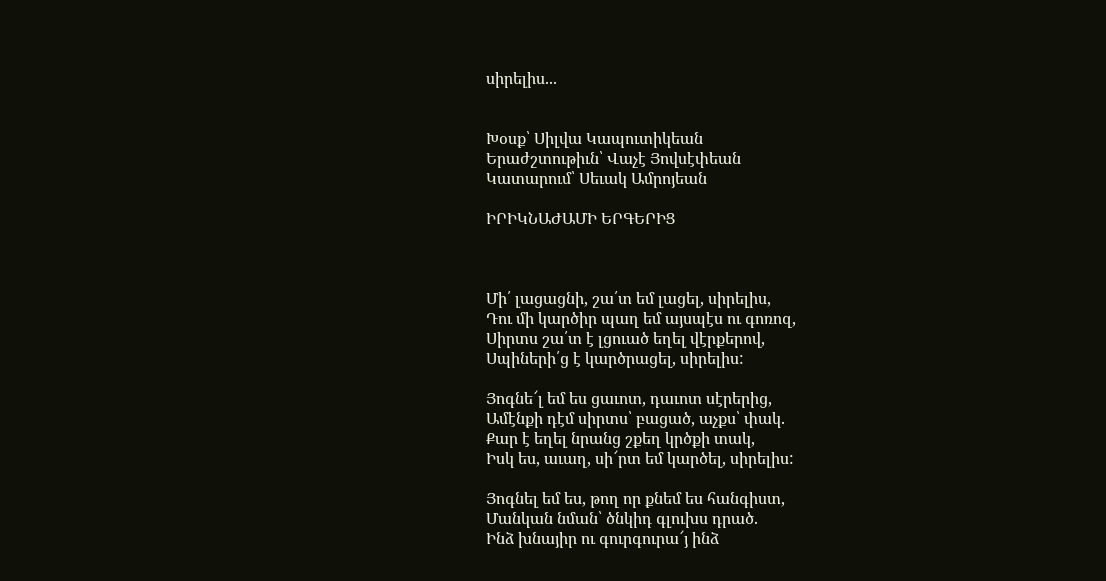սիրելիս...


Խօսք՝ Սիլվա Կապուտիկեան
Երաժշտութիւն՝ Վաչէ Յովսէփեան
Կատարում՝ Սեւակ Ամրոյեան

ԻՐԻԿՆԱԺԱՄԻ ԵՐԳԵՐԻՑ



Մի՛ լացացնի, շա՛տ եմ լացել, սիրելիս,
Դու մի կարծիր պաղ եմ այսպէս ու գոռոզ,
Սիրտս շա՛տ է լցուած եղել վէրքերով,
Սպիների՛ց է կարծրացել, սիրելիս:

Յոգնե՜լ եմ ես ցաւոտ, դաւոտ սէրերից,
Ամէնքի դէմ սիրտս՝ բացած, աչքս՝ փակ.
Քար է եղել նրանց շքեղ կրծքի տակ,
Իսկ ես, աւաղ, սի՜րտ եմ կարծել, սիրելիս:

Յոգնել եմ ես, թող որ քնեմ ես հանգիստ,
Մանկան նման՝ ծնկիդ գլուխս դրած.
Ինձ խնայիր ու գուրգուրա՜յ ինձ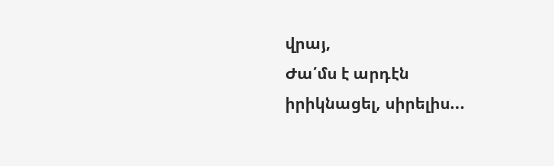վրայ,
Ժա՛մս է արդէն իրիկնացել, սիրելիս...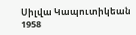Սիլվա Կապուտիկեան
1958